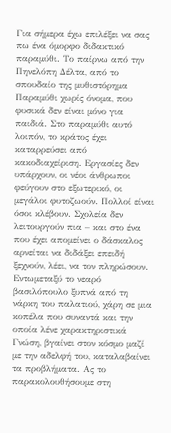Για σήμερα έχω επιλέξει να σας πω ένα όμορφο διδακτικό παραμύθι. Το παίρνω από την Πηνελόπη Δέλτα, από το σπουδαίο της μυθιστόρημα Παραμύθι χωρίς όνομα, που φυσικά δεν είναι μόνο για παιδιά. Στο παραμύθι αυτό λοιπόν, το κράτος έχει καταρρεύσει από κακοδιαχείριση. Εργασίες δεν υπάρχουν, οι νέοι άνθρωποι φεύγουν στο εξωτερικό, οι μεγάλοι φυτοζωούν. Πολλοί είναι όσοι κλέβουν. Σχολεία δεν λειτουργούν πια – και στο ένα που έχει απομείνει ο δάσκαλος αρνείται να διδάξει επειδή ξεχνούν, λέει, να τον πληρώσουν. Εντωμεταξύ το νεαρό βασιλόπουλο ξυπνά από τη νάρκη του παλατιού, χάρη σε μια κοπέλα που συναντά και την οποία λένε χαρακτηριστικά Γνώση, βγαίνει στον κόσμο μαζί με την αδελφή του, καταλαβαίνει τα προβλήματα. Ας το παρακολουθήσουμε στη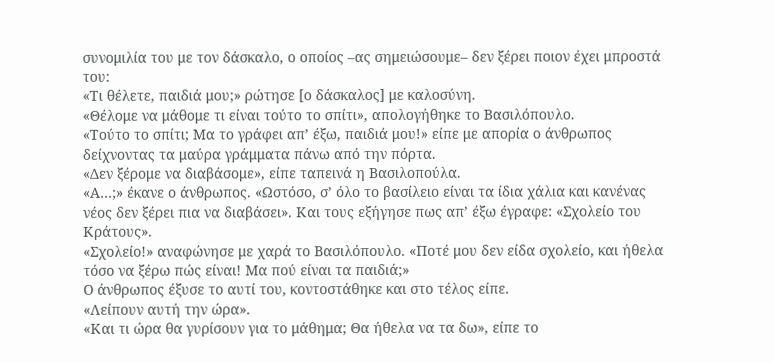συνομιλία του με τον δάσκαλο, ο οποίος –ας σημειώσουμε– δεν ξέρει ποιον έχει μπροστά του:
«Τι θέλετε, παιδιά μου;» ρώτησε [ο δάσκαλος] με καλοσύνη.
«Θέλομε να μάθομε τι είναι τούτο το σπίτι», απολογήθηκε το Βασιλόπουλο.
«Τούτο το σπίτι; Μα το γράφει απ’ έξω, παιδιά μου!» είπε με απορία ο άνθρωπος δείχνοντας τα μαύρα γράμματα πάνω από την πόρτα.
«Δεν ξέρομε να διαβάσομε», είπε ταπεινά η Βασιλοπούλα.
«Α…;» έκανε ο άνθρωπος. «Ωστόσο, σ’ όλο το βασίλειο είναι τα ίδια χάλια και κανένας νέος δεν ξέρει πια να διαβάσει». Και τους εξήγησε πως απ’ έξω έγραφε: «Σχολείο του Κράτους».
«Σχολείο!» αναφώνησε με χαρά το Βασιλόπουλο. «Ποτέ μου δεν είδα σχολείο, και ήθελα τόσο να ξέρω πώς είναι! Μα πού είναι τα παιδιά;»
Ο άνθρωπος έξυσε το αυτί του, κοντοστάθηκε και στο τέλος είπε.
«Λείπουν αυτή την ώρα».
«Και τι ώρα θα γυρίσουν για το μάθημα; Θα ήθελα να τα δω», είπε το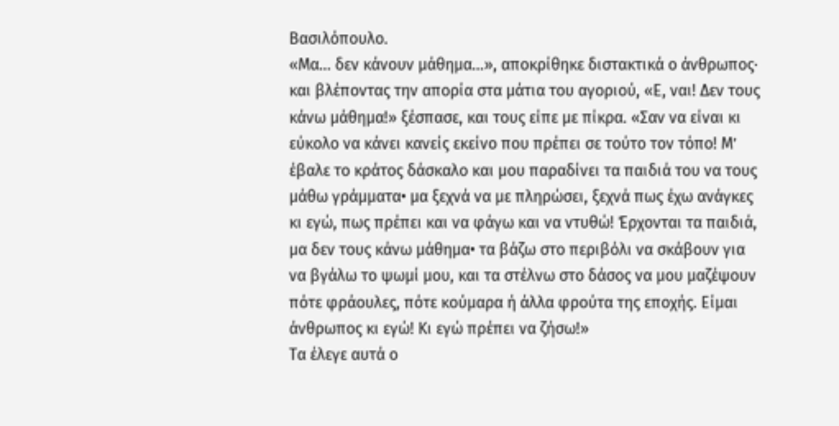Βασιλόπουλο.
«Μα… δεν κάνουν μάθημα…», αποκρίθηκε διστακτικά ο άνθρωπος· και βλέποντας την απορία στα μάτια του αγοριού, «Ε, ναι! Δεν τους κάνω μάθημα!» ξέσπασε, και τους είπε με πίκρα. «Σαν να είναι κι εύκολο να κάνει κανείς εκείνο που πρέπει σε τούτο τον τόπο! Μ’ έβαλε το κράτος δάσκαλο και μου παραδίνει τα παιδιά του να τους μάθω γράμματα• μα ξεχνά να με πληρώσει, ξεχνά πως έχω ανάγκες κι εγώ, πως πρέπει και να φάγω και να ντυθώ! Έρχονται τα παιδιά, μα δεν τους κάνω μάθημα• τα βάζω στο περιβόλι να σκάβουν για να βγάλω το ψωμί μου, και τα στέλνω στο δάσος να μου μαζέψουν πότε φράουλες, πότε κούμαρα ή άλλα φρούτα της εποχής. Είμαι άνθρωπος κι εγώ! Κι εγώ πρέπει να ζήσω!»
Τα έλεγε αυτά ο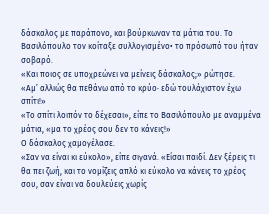δάσκαλος με παράπονο, και βούρκωναν τα μάτια του. Το Βασιλόπουλο τον κοίταξε συλλογισμένο• το πρόσωπό του ήταν σοβαρό.
«Και ποιος σε υποχρεώνει να μείνεις δάσκαλος;» ρώτησε.
«Αμ’ αλλιώς θα πεθάνω από το κρύο· εδώ τουλάχιστον έχω σπίτι!»
«Το σπίτι λοιπόν το δέχεσαι», είπε το Βασιλόπουλο με αναμμένα μάτια, «μα το χρέος σου δεν το κάνεις!»
Ο δάσκαλος χαμογέλασε.
«Σαν να είναι κι εύκολο», είπε σιγανά. «Είσαι παιδί. Δεν ξέρεις τι θα πει ζωή, και το νομίζεις απλό κι εύκολο να κάνεις το χρέος σου, σαν είναι να δουλεύεις χωρίς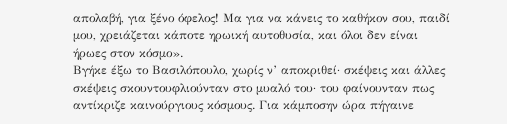απολαβή, για ξένο όφελος! Μα για να κάνεις το καθήκον σου, παιδί μου, χρειάζεται κάποτε ηρωική αυτοθυσία, και όλοι δεν είναι ήρωες στον κόσμο».
Βγήκε έξω το Βασιλόπουλο, χωρίς ν’ αποκριθεί· σκέψεις και άλλες σκέψεις σκουντουφλιούνταν στο μυαλό του· του φαίνουνταν πως αντίκριζε καινούργιους κόσμους. Για κάμποσην ώρα πήγαινε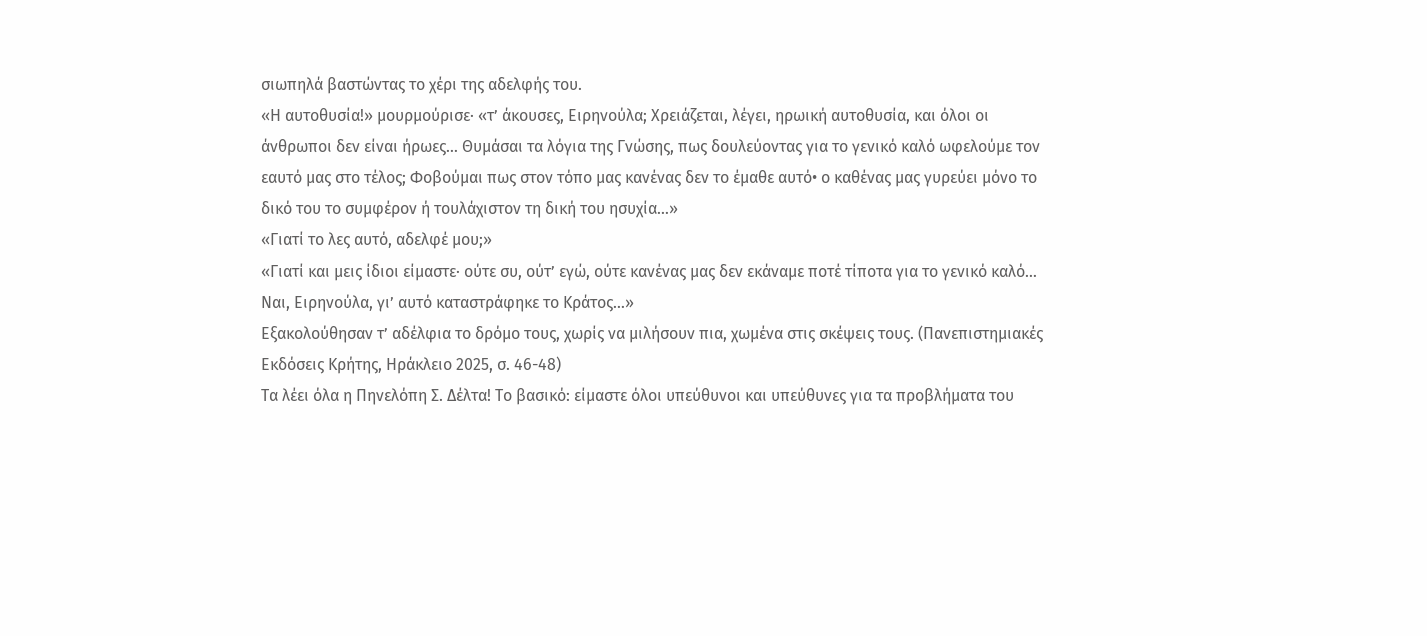σιωπηλά βαστώντας το χέρι της αδελφής του.
«Η αυτοθυσία!» μουρμούρισε· «τ’ άκουσες, Ειρηνούλα; Χρειάζεται, λέγει, ηρωική αυτοθυσία, και όλοι οι άνθρωποι δεν είναι ήρωες… Θυμάσαι τα λόγια της Γνώσης, πως δουλεύοντας για το γενικό καλό ωφελούμε τον εαυτό μας στο τέλος; Φοβούμαι πως στον τόπο μας κανένας δεν το έμαθε αυτό• ο καθένας μας γυρεύει μόνο το δικό του το συμφέρον ή τουλάχιστον τη δική του ησυχία…»
«Γιατί το λες αυτό, αδελφέ μου;»
«Γιατί και μεις ίδιοι είμαστε· ούτε συ, ούτ’ εγώ, ούτε κανένας μας δεν εκάναμε ποτέ τίποτα για το γενικό καλό… Ναι, Ειρηνούλα, γι’ αυτό καταστράφηκε το Κράτος…»
Εξακολούθησαν τ’ αδέλφια το δρόμο τους, χωρίς να μιλήσουν πια, χωμένα στις σκέψεις τους. (Πανεπιστημιακές Εκδόσεις Κρήτης, Ηράκλειο 2025, σ. 46-48)
Τα λέει όλα η Πηνελόπη Σ. Δέλτα! Το βασικό: είμαστε όλοι υπεύθυνοι και υπεύθυνες για τα προβλήματα του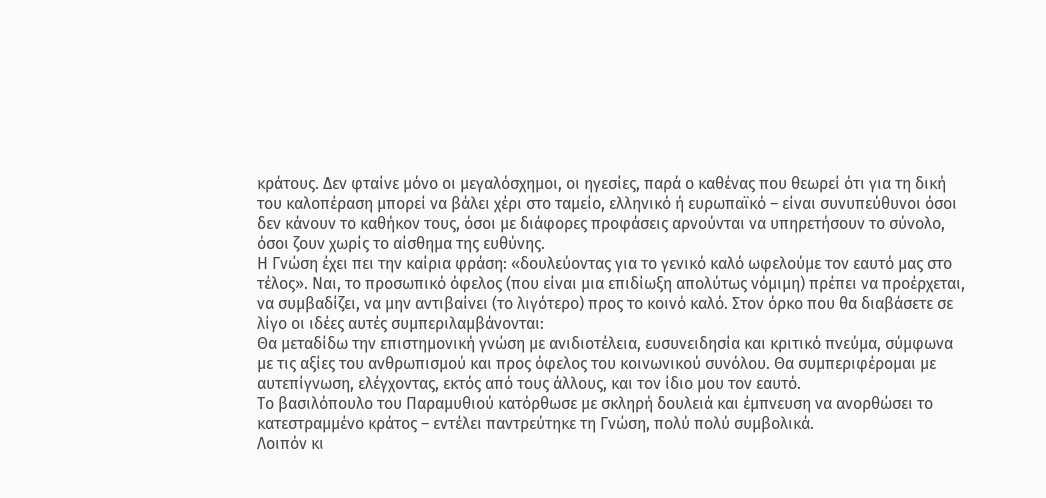κράτους. Δεν φταίνε μόνο οι μεγαλόσχημοι, οι ηγεσίες, παρά ο καθένας που θεωρεί ότι για τη δική του καλοπέραση μπορεί να βάλει χέρι στο ταμείο, ελληνικό ή ευρωπαϊκό – είναι συνυπεύθυνοι όσοι δεν κάνουν το καθήκον τους, όσοι με διάφορες προφάσεις αρνούνται να υπηρετήσουν το σύνολο, όσοι ζουν χωρίς το αίσθημα της ευθύνης.
Η Γνώση έχει πει την καίρια φράση: «δουλεύοντας για το γενικό καλό ωφελούμε τον εαυτό μας στο τέλος». Ναι, το προσωπικό όφελος (που είναι μια επιδίωξη απολύτως νόμιμη) πρέπει να προέρχεται, να συμβαδίζει, να μην αντιβαίνει (το λιγότερο) προς το κοινό καλό. Στον όρκο που θα διαβάσετε σε λίγο οι ιδέες αυτές συμπεριλαμβάνονται:
Θα μεταδίδω την επιστημονική γνώση με ανιδιοτέλεια, ευσυνειδησία και κριτικό πνεύμα, σύμφωνα με τις αξίες του ανθρωπισμού και προς όφελος του κοινωνικού συνόλου. Θα συμπεριφέρομαι με αυτεπίγνωση, ελέγχοντας, εκτός από τους άλλους, και τον ίδιο μου τον εαυτό.
Το βασιλόπουλο του Παραμυθιού κατόρθωσε με σκληρή δουλειά και έμπνευση να ανορθώσει το κατεστραμμένο κράτος – εντέλει παντρεύτηκε τη Γνώση, πολύ πολύ συμβολικά.
Λοιπόν κι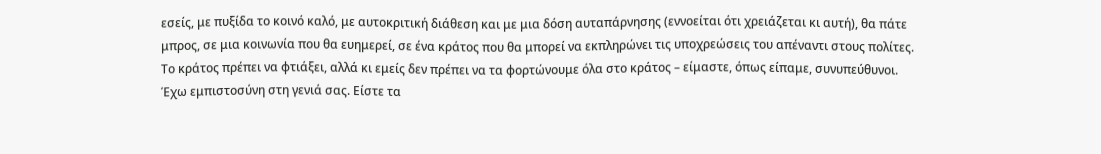εσείς, με πυξίδα το κοινό καλό, με αυτοκριτική διάθεση και με μια δόση αυταπάρνησης (εννοείται ότι χρειάζεται κι αυτή), θα πάτε μπρος, σε μια κοινωνία που θα ευημερεί, σε ένα κράτος που θα μπορεί να εκπληρώνει τις υποχρεώσεις του απέναντι στους πολίτες. Το κράτος πρέπει να φτιάξει, αλλά κι εμείς δεν πρέπει να τα φορτώνουμε όλα στο κράτος – είμαστε, όπως είπαμε, συνυπεύθυνοι.
Έχω εμπιστοσύνη στη γενιά σας. Είστε τα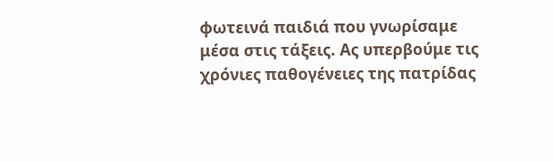φωτεινά παιδιά που γνωρίσαμε μέσα στις τάξεις. Ας υπερβούμε τις χρόνιες παθογένειες της πατρίδας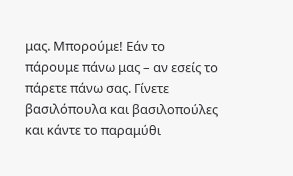μας. Μπορούμε! Εάν το πάρουμε πάνω μας – αν εσείς το πάρετε πάνω σας. Γίνετε βασιλόπουλα και βασιλοπούλες και κάντε το παραμύθι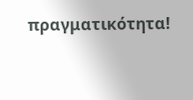πραγματικότητα!